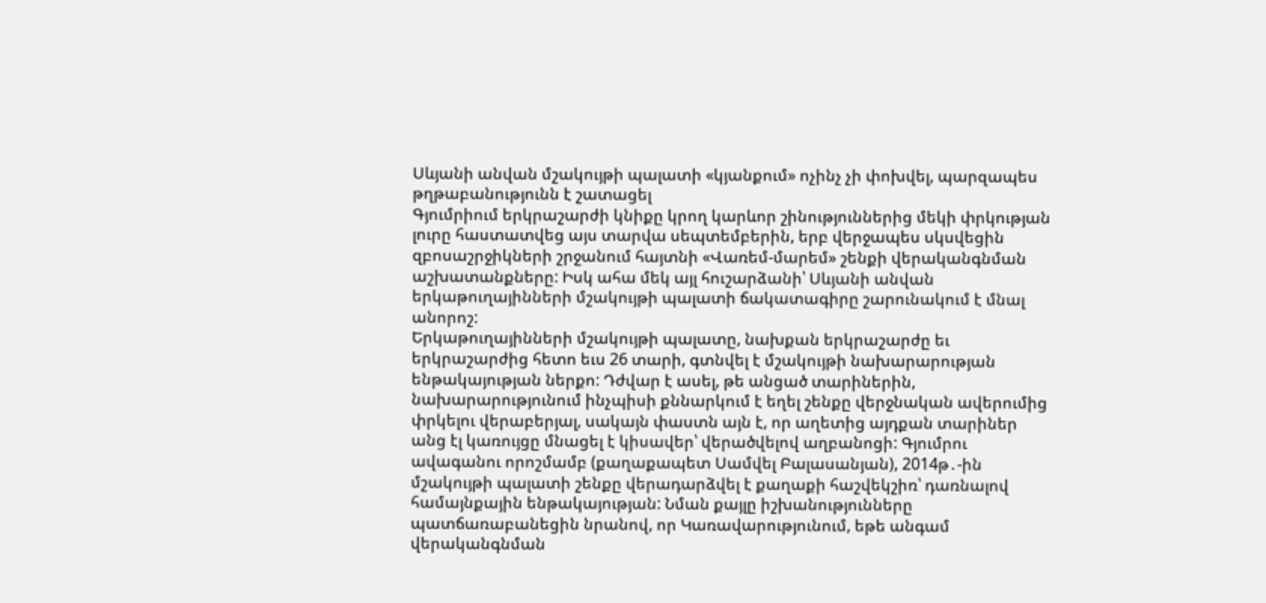Սևյանի անվան մշակույթի պալատի «կյանքում» ոչինչ չի փոխվել, պարզապես թղթաբանությունն է շատացել
Գյումրիում երկրաշարժի կնիքը կրող կարևոր շինություններից մեկի փրկության լուրը հաստատվեց այս տարվա սեպտեմբերին, երբ վերջապես սկսվեցին զբոսաշրջիկների շրջանում հայտնի «Վառեմ-մարեմ» շենքի վերականգնման աշխատանքները: Իսկ ահա մեկ այլ հուշարձանի՝ Սևյանի անվան երկաթուղայինների մշակույթի պալատի ճակատագիրը շարունակում է մնալ անորոշ:
Երկաթուղայինների մշակույթի պալատը, նախքան երկրաշարժը եւ երկրաշարժից հետո եւս 26 տարի, գտնվել է մշակույթի նախարարության ենթակայության ներքո: Դժվար է ասել, թե անցած տարիներին, նախարարությունում ինչպիսի քննարկում է եղել շենքը վերջնական ավերումից փրկելու վերաբերյալ, սակայն փաստն այն է, որ աղետից այդքան տարիներ անց էլ կառույցը մնացել է կիսավեր՝ վերածվելով աղբանոցի: Գյումրու ավագանու որոշմամբ (քաղաքապետ Սամվել Բալասանյան), 2014թ․-ին մշակույթի պալատի շենքը վերադարձվել է քաղաքի հաշվեկշիռ՝ դառնալով համայնքային ենթակայության: Նման քայլը իշխանությունները պատճառաբանեցին նրանով, որ Կառավարությունում, եթե անգամ վերականգնման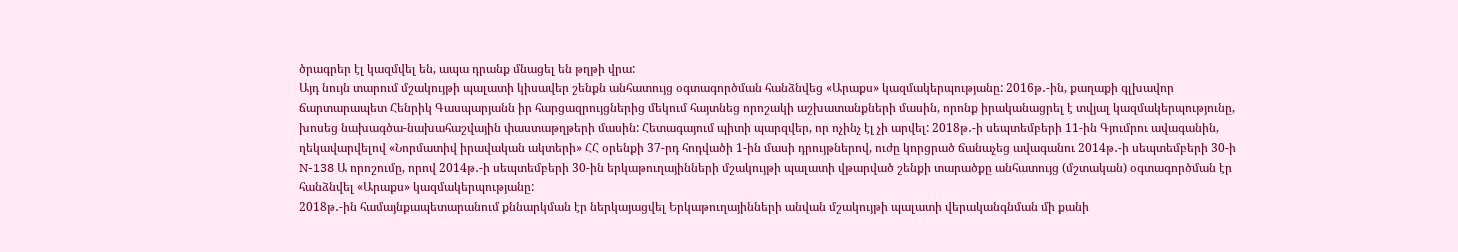ծրագրեր էլ կազմվել են, ապա դրանք մնացել են թղթի վրա:
Այդ նույն տարում մշակույթի պալատի կիսավեր շենքն անհատույց օգտագործման հանձնվեց «Արաքս» կազմակերպությանը: 2016թ․-ին, քաղաքի գլխավոր ճարտարապետ Հենրիկ Գասպարյանն իր հարցազրույցներից մեկում հայտնեց որոշակի աշխատանքների մասին, որոնք իրականացրել է տվյալ կազմակերպությունը, խոսեց նախագծա-նախահաշվային փաստաթղթերի մասին: Հետագայում պիտի պարզվեր, որ ոչինչ էլ չի արվել: 2018թ․-ի սեպտեմբերի 11-ին Գյումրու ավագանին, ղեկավարվելով «Նորմատիվ իրավական ակտերի» ՀՀ օրենքի 37-րդ հոդվածի 1-ին մասի դրույթներով, ուժը կորցրած ճանաչեց ավագանու 2014թ․-ի սեպտեմբերի 30-ի N-138 Ա որոշումը, որով 2014թ․-ի սեպտեմբերի 30-ին երկաթուղայինների մշակույթի պալատի վթարված շենքի տարածքը անհատույց (մշտական) օգտագործման էր հանձնվել «Արաքս» կազմակերպությանը:
2018թ․-ին համայնքապետարանում քննարկման էր ներկայացվել Երկաթուղայինների անվան մշակույթի պալատի վերականգնման մի քանի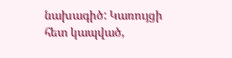նախագիծ: Կառույցի հետ կապված,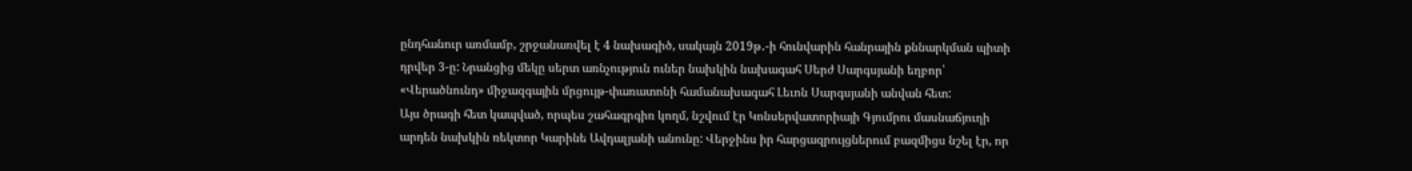ընդհանուր առմամբ, շրջանառվել է 4 նախագիծ, սակայն 2019թ․-ի հունվարին հանրային քննարկման պիտի դրվեր 3-ը: Նրանցից մեկը սերտ առնչություն ուներ նախկին նախագահ Սերժ Սարգսյանի եղբոր՝ «Վերածնունդ» միջազգային մրցույթ-փառատոնի համանախագահ Լեւոն Սարգսյանի անվան հետ:
Այս ծրագի հետ կապված, որպես շահագրգիռ կողմ, նշվում էր Կոնսերվատորիայի Գյումրու մասնաճյուղի արդեն նախկին ռեկտոր Կարինե Ավդալյանի անունը: Վերջինս իր հարցազրույցներում բազմիցս նշել էր, որ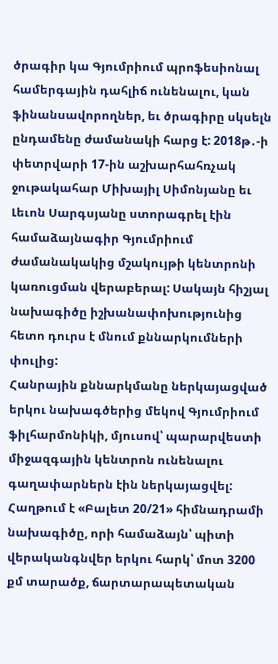ծրագիր կա Գյումրիում պրոֆեսիոնալ համերգային դահլիճ ունենալու, կան ֆինանսավորողներ, եւ ծրագիրը սկսելն ընդամենը ժամանակի հարց է: 2018թ․-ի փետրվարի 17-ին աշխարհահռչակ ջութակահար Միխայիլ Սիմոնյանը եւ Լեւոն Սարգսյանը ստորագրել էին համաձայնագիր Գյումրիում ժամանակակից մշակույթի կենտրոնի կառուցման վերաբերալ: Սակայն հիշյալ նախագիծը իշխանափոխությունից հետո դուրս է մնում քննարկումների փուլից:
Հանրային քննարկմանը ներկայացված երկու նախագծերից մեկով Գյումրիում ֆիլհարմոնիկի, մյուսով՝ պարարվեստի միջազգային կենտրոն ունենալու գաղափարներն էին ներկայացվել: Հաղթում է «Բալետ 20/21» հիմնադրամի նախագիծը, որի համաձայն՝ պիտի վերականգնվեր երկու հարկ՝ մոտ 3200 քմ տարածք, ճարտարապետական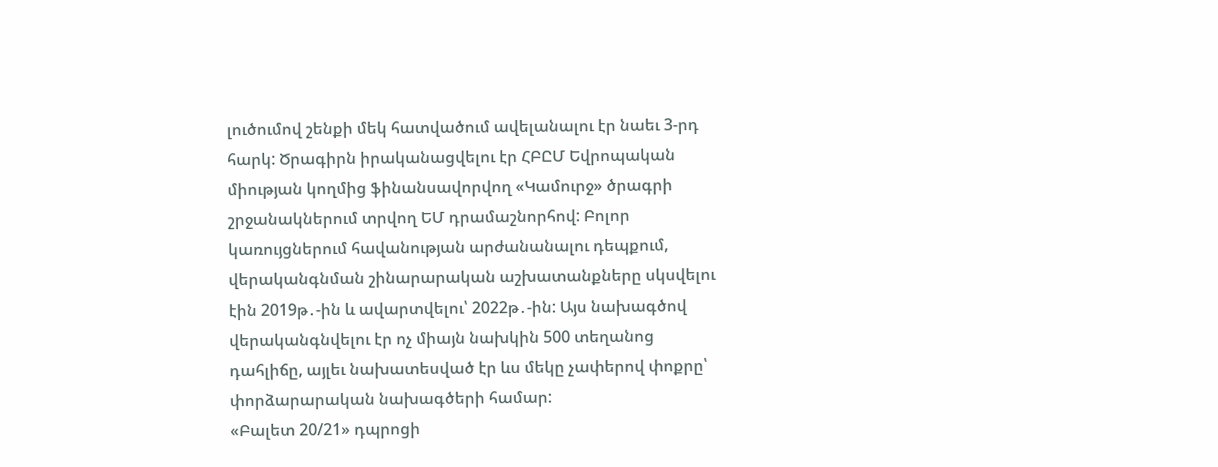լուծումով շենքի մեկ հատվածում ավելանալու էր նաեւ 3-րդ հարկ: Ծրագիրն իրականացվելու էր ՀԲԸՄ Եվրոպական միության կողմից ֆինանսավորվող «Կամուրջ» ծրագրի շրջանակներում տրվող ԵՄ դրամաշնորհով: Բոլոր կառույցներում հավանության արժանանալու դեպքում, վերականգնման շինարարական աշխատանքները սկսվելու էին 2019թ․-ին և ավարտվելու՝ 2022թ․-ին: Այս նախագծով վերականգնվելու էր ոչ միայն նախկին 500 տեղանոց դահլիճը, այլեւ նախատեսված էր ևս մեկը չափերով փոքրը՝ փորձարարական նախագծերի համար:
«Բալետ 20/21» դպրոցի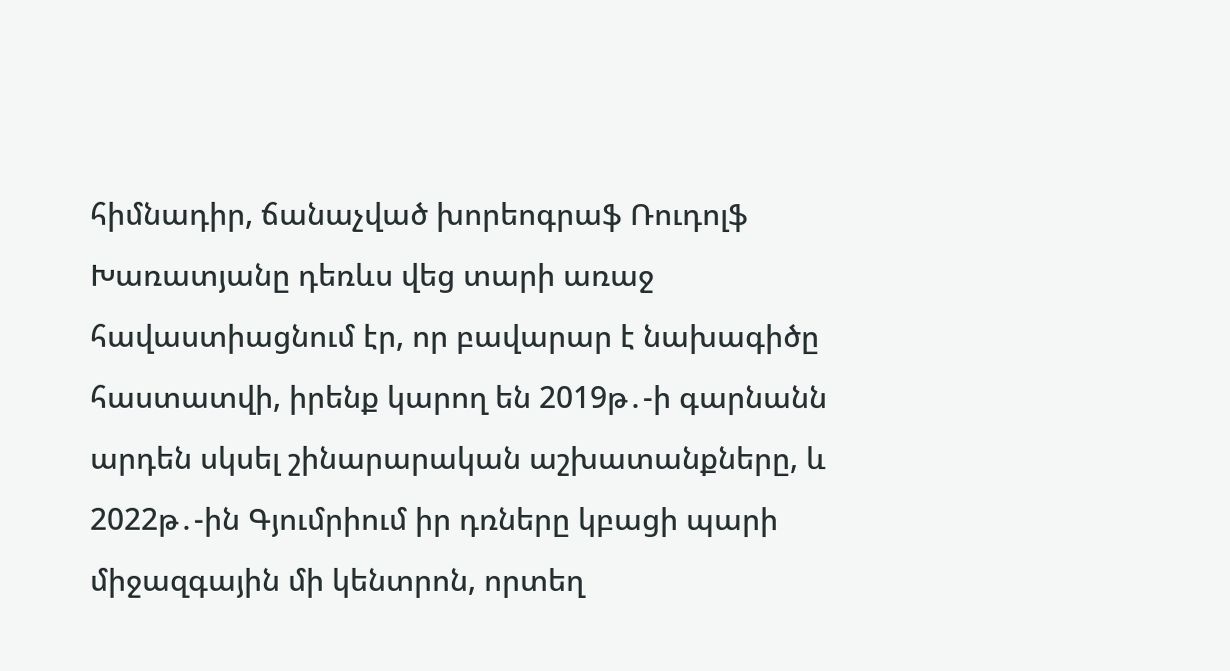հիմնադիր, ճանաչված խորեոգրաֆ Ռուդոլֆ Խառատյանը դեռևս վեց տարի առաջ հավաստիացնում էր, որ բավարար է նախագիծը հաստատվի, իրենք կարող են 2019թ․-ի գարնանն արդեն սկսել շինարարական աշխատանքները, և 2022թ․-ին Գյումրիում իր դռները կբացի պարի միջազգային մի կենտրոն, որտեղ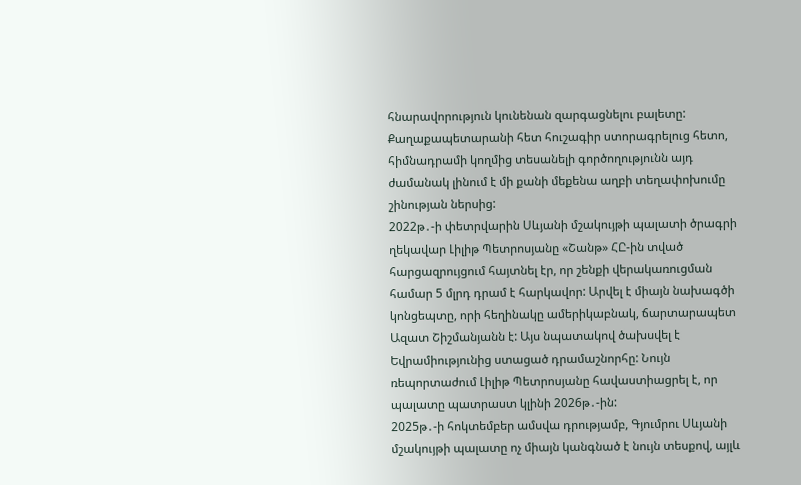հնարավորություն կունենան զարգացնելու բալետը: Քաղաքապետարանի հետ հուշագիր ստորագրելուց հետո, հիմնադրամի կողմից տեսանելի գործողությունն այդ ժամանակ լինում է մի քանի մեքենա աղբի տեղափոխումը շինության ներսից:
2022թ․-ի փետրվարին Սևյանի մշակույթի պալատի ծրագրի ղեկավար Լիլիթ Պետրոսյանը «Շանթ» ՀԸ-ին տված հարցազրույցում հայտնել էր, որ շենքի վերակառուցման համար 5 մլրդ դրամ է հարկավոր: Արվել է միայն նախագծի կոնցեպտը, որի հեղինակը ամերիկաբնակ, ճարտարապետ Ազատ Շիշմանյանն է: Այս նպատակով ծախսվել է Եվրամիությունից ստացած դրամաշնորհը: Նույն ռեպորտաժում Լիլիթ Պետրոսյանը հավաստիացրել է, որ պալատը պատրաստ կլինի 2026թ․-ին:
2025թ․-ի հոկտեմբեր ամսվա դրությամբ, Գյումրու Սևյանի մշակույթի պալատը ոչ միայն կանգնած է նույն տեսքով, այլև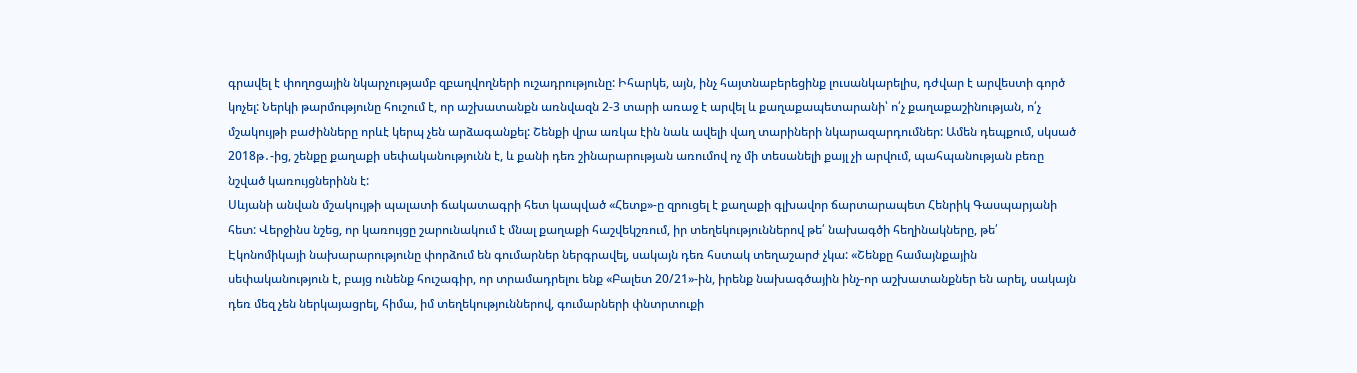գրավել է փողոցային նկարչությամբ զբաղվողների ուշադրությունը: Իհարկե, այն, ինչ հայտնաբերեցինք լուսանկարելիս, դժվար է արվեստի գործ կոչել: Ներկի թարմությունը հուշում է, որ աշխատանքն առնվազն 2-3 տարի առաջ է արվել և քաղաքապետարանի՝ ո՛չ քաղաքաշինության, ո՛չ մշակույթի բաժինները որևէ կերպ չեն արձագանքել: Շենքի վրա առկա էին նաև ավելի վաղ տարիների նկարազարդումներ: Ամեն դեպքում, սկսած 2018թ․-ից, շենքը քաղաքի սեփականությունն է, և քանի դեռ շինարարության առումով ոչ մի տեսանելի քայլ չի արվում, պահպանության բեռը նշված կառույցներինն է:
Սևյանի անվան մշակույթի պալատի ճակատագրի հետ կապված «Հետք»-ը զրուցել է քաղաքի գլխավոր ճարտարապետ Հենրիկ Գասպարյանի հետ: Վերջինս նշեց, որ կառույցը շարունակում է մնալ քաղաքի հաշվեկշռում, իր տեղեկություններով թե՛ նախագծի հեղինակները, թե՛ Էկոնոմիկայի նախարարությունը փորձում են գումարներ ներգրավել, սակայն դեռ հստակ տեղաշարժ չկա: «Շենքը համայնքային սեփականություն է, բայց ունենք հուշագիր, որ տրամադրելու ենք «Բալետ 20/21»-ին, իրենք նախագծային ինչ-որ աշխատանքներ են արել, սակայն դեռ մեզ չեն ներկայացրել, հիմա, իմ տեղեկություններով, գումարների փնտրտուքի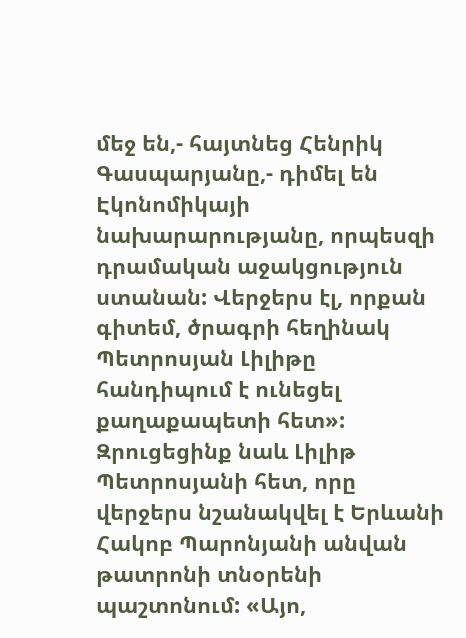մեջ են,- հայտնեց Հենրիկ Գասպարյանը,- դիմել են Էկոնոմիկայի նախարարությանը, որպեսզի դրամական աջակցություն ստանան: Վերջերս էլ, որքան գիտեմ, ծրագրի հեղինակ Պետրոսյան Լիլիթը հանդիպում է ունեցել քաղաքապետի հետ»:
Զրուցեցինք նաև Լիլիթ Պետրոսյանի հետ, որը վերջերս նշանակվել է Երևանի Հակոբ Պարոնյանի անվան թատրոնի տնօրենի պաշտոնում: «Այո,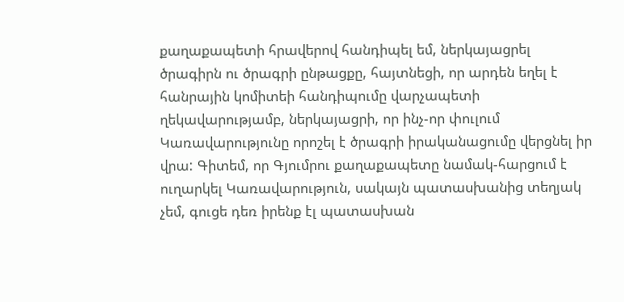քաղաքապետի հրավերով հանդիպել եմ, ներկայացրել ծրագիրն ու ծրագրի ընթացքը, հայտնեցի, որ արդեն եղել է հանրային կոմիտեի հանդիպումը վարչապետի ղեկավարությամբ, ներկայացրի, որ ինչ-որ փուլում Կառավարությունը որոշել է ծրագրի իրականացումը վերցնել իր վրա: Գիտեմ, որ Գյումրու քաղաքապետը նամակ-հարցում է ուղարկել Կառավարություն, սակայն պատասխանից տեղյակ չեմ, գուցե դեռ իրենք էլ պատասխան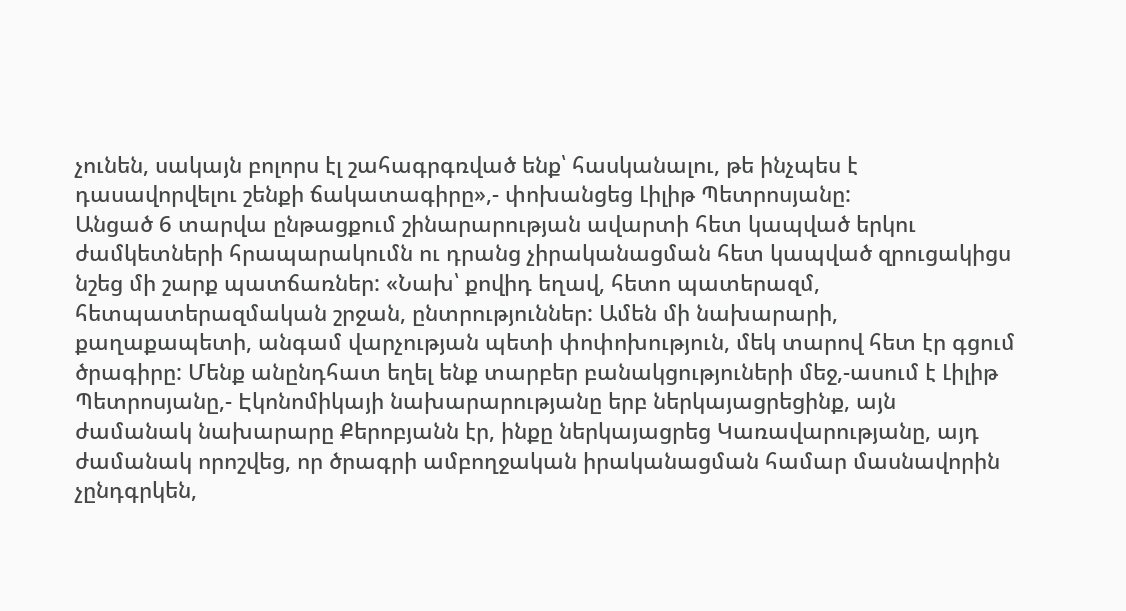չունեն, սակայն բոլորս էլ շահագրգռված ենք՝ հասկանալու, թե ինչպես է դասավորվելու շենքի ճակատագիրը»,- փոխանցեց Լիլիթ Պետրոսյանը:
Անցած 6 տարվա ընթացքում շինարարության ավարտի հետ կապված երկու ժամկետների հրապարակումն ու դրանց չիրականացման հետ կապված զրուցակիցս նշեց մի շարք պատճառներ: «Նախ՝ քովիդ եղավ, հետո պատերազմ, հետպատերազմական շրջան, ընտրություններ: Ամեն մի նախարարի, քաղաքապետի, անգամ վարչության պետի փոփոխություն, մեկ տարով հետ էր գցում ծրագիրը: Մենք անընդհատ եղել ենք տարբեր բանակցություների մեջ,-ասում է Լիլիթ Պետրոսյանը,- Էկոնոմիկայի նախարարությանը երբ ներկայացրեցինք, այն ժամանակ նախարարը Քերոբյանն էր, ինքը ներկայացրեց Կառավարությանը, այդ ժամանակ որոշվեց, որ ծրագրի ամբողջական իրականացման համար մասնավորին չընդգրկեն,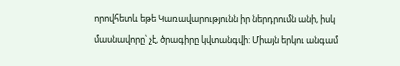որովհետև եթե Կառավարությունն իր ներդրումն անի, իսկ մասնավորը՝ չէ, ծրագիրը կվտանգվի: Միայն երկու անգամ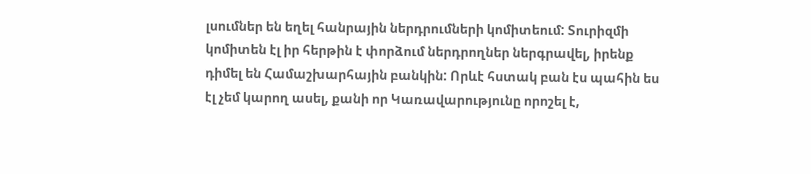լսումներ են եղել հանրային ներդրումների կոմիտեում: Տուրիզմի կոմիտեն էլ իր հերթին է փորձում ներդրողներ ներգրավել, իրենք դիմել են Համաշխարհային բանկին: Որևէ հստակ բան էս պահին ես էլ չեմ կարող ասել, քանի որ Կառավարությունը որոշել է,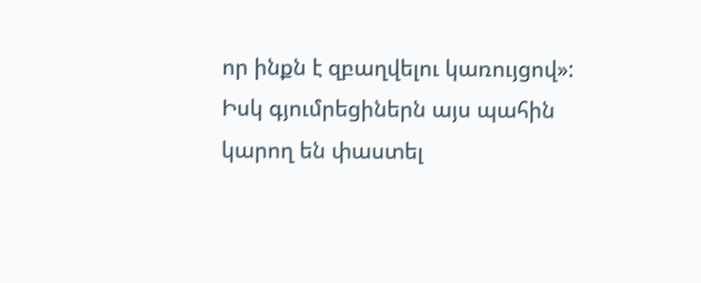որ ինքն է զբաղվելու կառույցով»:
Իսկ գյումրեցիներն այս պահին կարող են փաստել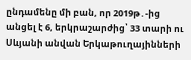ընդամենը մի բան, որ 2019թ․-ից անցել է 6, երկրաշարժից՝ 33 տարի ու Սևյանի անվան Երկաթուղայինների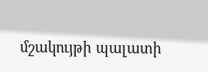մշակույթի պալատի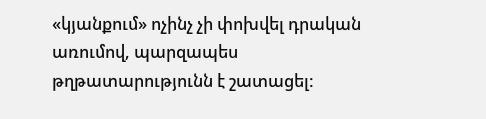«կյանքում» ոչինչ չի փոխվել դրական առումով, պարզապես թղթատարությունն է շատացել: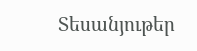Տեսանյութեր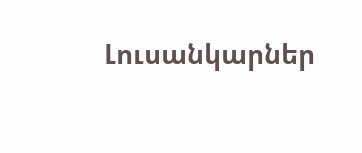Լուսանկարներ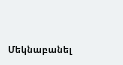Մեկնաբանել